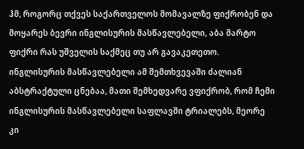ჰმ, როგორც თქვეს საქართველოს მომავალზე ფიქრობენ და მოყარეს ბევრი ინგლისურის მასწავლებელი, აბა მარტო ფიქრი რას უშველის საქმეც თუ არ გავაკეთეთო.
ინგლისურის მასწავლებელი ამ შემთხვევაში ძალიან აბსტრაქტული ცნებაა, მათი შემხედვარე ვფიქრობ, რომ ჩემი ინგლისურის მასწავლებელი საფლავში ტრიალებს, მეორე კი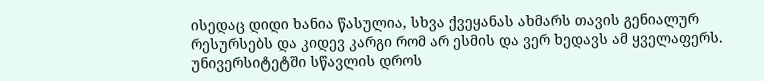ისედაც დიდი ხანია წასულია, სხვა ქვეყანას ახმარს თავის გენიალურ რესურსებს და კიდევ კარგი რომ არ ესმის და ვერ ხედავს ამ ყველაფერს.
უნივერსიტეტში სწავლის დროს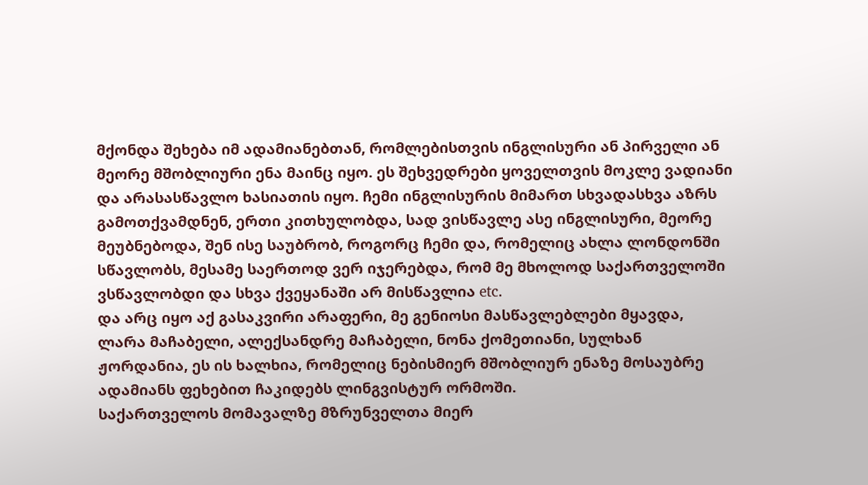მქონდა შეხება იმ ადამიანებთან, რომლებისთვის ინგლისური ან პირველი ან მეორე მშობლიური ენა მაინც იყო. ეს შეხვედრები ყოველთვის მოკლე ვადიანი და არასასწავლო ხასიათის იყო. ჩემი ინგლისურის მიმართ სხვადასხვა აზრს გამოთქვამდნენ, ერთი კითხულობდა, სად ვისწავლე ასე ინგლისური, მეორე მეუბნებოდა, შენ ისე საუბრობ, როგორც ჩემი და, რომელიც ახლა ლონდონში სწავლობს, მესამე საერთოდ ვერ იჯერებდა, რომ მე მხოლოდ საქართველოში ვსწავლობდი და სხვა ქვეყანაში არ მისწავლია etc.
და არც იყო აქ გასაკვირი არაფერი, მე გენიოსი მასწავლებლები მყავდა, ლარა მაჩაბელი, ალექსანდრე მაჩაბელი, ნონა ქომეთიანი, სულხან ჟორდანია, ეს ის ხალხია, რომელიც ნებისმიერ მშობლიურ ენაზე მოსაუბრე ადამიანს ფეხებით ჩაკიდებს ლინგვისტურ ორმოში.
საქართველოს მომავალზე მზრუნველთა მიერ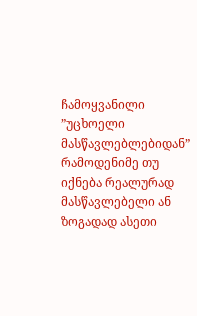ჩამოყვანილი ”უცხოელი მასწავლებლებიდან” რამოდენიმე თუ იქნება რეალურად მასწავლებელი ან ზოგადად ასეთი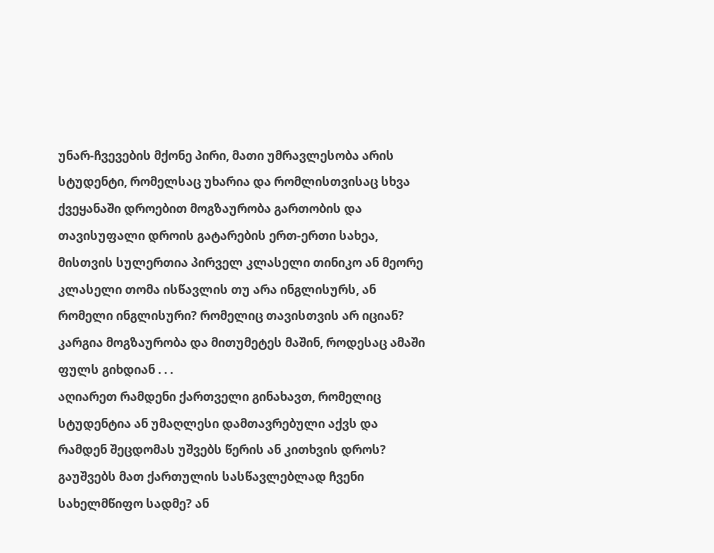უნარ-ჩვევების მქონე პირი, მათი უმრავლესობა არის სტუდენტი, რომელსაც უხარია და რომლისთვისაც სხვა ქვეყანაში დროებით მოგზაურობა გართობის და თავისუფალი დროის გატარების ერთ-ერთი სახეა, მისთვის სულერთია პირველ კლასელი თინიკო ან მეორე კლასელი თომა ისწავლის თუ არა ინგლისურს, ან რომელი ინგლისური? რომელიც თავისთვის არ იციან?
კარგია მოგზაურობა და მითუმეტეს მაშინ, როდესაც ამაში ფულს გიხდიან . . .
აღიარეთ რამდენი ქართველი გინახავთ, რომელიც სტუდენტია ან უმაღლესი დამთავრებული აქვს და რამდენ შეცდომას უშვებს წერის ან კითხვის დროს? გაუშვებს მათ ქართულის სასწავლებლად ჩვენი სახელმწიფო სადმე? ან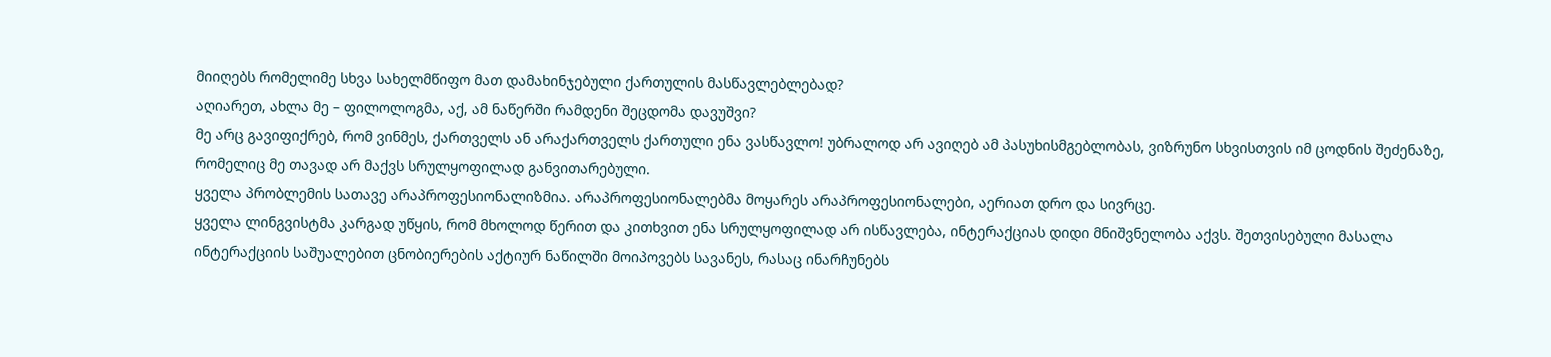მიიღებს რომელიმე სხვა სახელმწიფო მათ დამახინჯებული ქართულის მასწავლებლებად?
აღიარეთ, ახლა მე – ფილოლოგმა, აქ, ამ ნაწერში რამდენი შეცდომა დავუშვი?
მე არც გავიფიქრებ, რომ ვინმეს, ქართველს ან არაქართველს ქართული ენა ვასწავლო! უბრალოდ არ ავიღებ ამ პასუხისმგებლობას, ვიზრუნო სხვისთვის იმ ცოდნის შეძენაზე, რომელიც მე თავად არ მაქვს სრულყოფილად განვითარებული.
ყველა პრობლემის სათავე არაპროფესიონალიზმია. არაპროფესიონალებმა მოყარეს არაპროფესიონალები, აერიათ დრო და სივრცე.
ყველა ლინგვისტმა კარგად უწყის, რომ მხოლოდ წერით და კითხვით ენა სრულყოფილად არ ისწავლება, ინტერაქციას დიდი მნიშვნელობა აქვს. შეთვისებული მასალა ინტერაქციის საშუალებით ცნობიერების აქტიურ ნაწილში მოიპოვებს სავანეს, რასაც ინარჩუნებს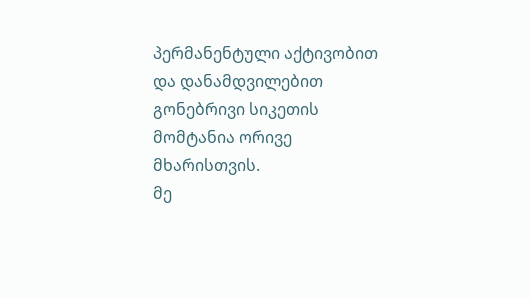პერმანენტული აქტივობით და დანამდვილებით გონებრივი სიკეთის მომტანია ორივე მხარისთვის.
მე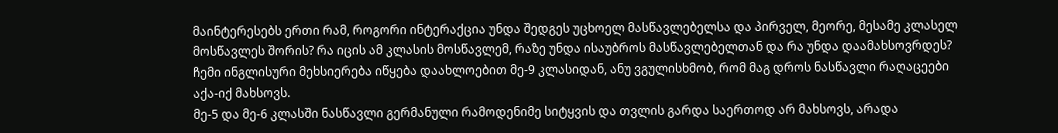მაინტერესებს ერთი რამ, როგორი ინტერაქცია უნდა შედგეს უცხოელ მასწავლებელსა და პირველ, მეორე, მესამე კლასელ მოსწავლეს შორის? რა იცის ამ კლასის მოსწავლემ, რაზე უნდა ისაუბროს მასწავლებელთან და რა უნდა დაამახსოვრდეს?
ჩემი ინგლისური მეხსიერება იწყება დაახლოებით მე-9 კლასიდან, ანუ ვგულისხმობ, რომ მაგ დროს ნასწავლი რაღაცეები აქა-იქ მახსოვს.
მე-5 და მე-6 კლასში ნასწავლი გერმანული რამოდენიმე სიტყვის და თვლის გარდა საერთოდ არ მახსოვს, არადა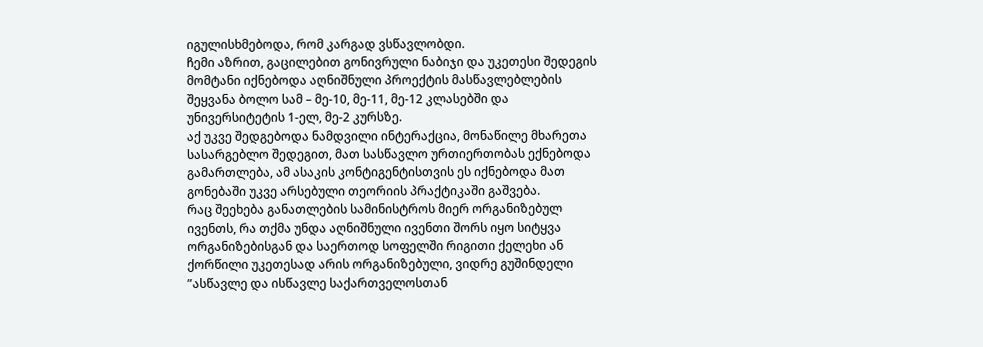იგულისხმებოდა, რომ კარგად ვსწავლობდი.
ჩემი აზრით, გაცილებით გონივრული ნაბიჯი და უკეთესი შედეგის მომტანი იქნებოდა აღნიშნული პროექტის მასწავლებლების შეყვანა ბოლო სამ – მე-10, მე-11, მე-12 კლასებში და უნივერსიტეტის 1-ელ, მე-2 კურსზე.
აქ უკვე შედგებოდა ნამდვილი ინტერაქცია, მონაწილე მხარეთა სასარგებლო შედეგით, მათ სასწავლო ურთიერთობას ექნებოდა გამართლება, ამ ასაკის კონტიგენტისთვის ეს იქნებოდა მათ გონებაში უკვე არსებული თეორიის პრაქტიკაში გაშვება.
რაც შეეხება განათლების სამინისტროს მიერ ორგანიზებულ ივენთს, რა თქმა უნდა აღნიშნული ივენთი შორს იყო სიტყვა ორგანიზებისგან და საერთოდ სოფელში რიგითი ქელეხი ან ქორწილი უკეთესად არის ორგანიზებული, ვიდრე გუშინდელი ”ასწავლე და ისწავლე საქართველოსთან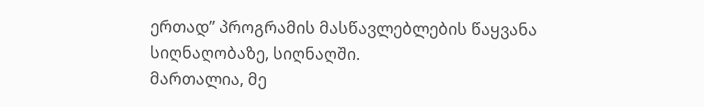ერთად” პროგრამის მასწავლებლების წაყვანა სიღნაღობაზე, სიღნაღში.
მართალია, მე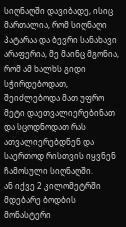სიღნაღში დავიბადე, ისიც მართალია, რომ სიღნაღი პატარაა და ბევრი სანახავი არაფერია, მე მაინც მგონია, რომ ამ ხალხს გიდი სჭირდებოდათ, შეიძლებოდა მათ უფრო მეტი დაეთვალიერებინათ და სცოდნოდათ რას ათვალიერებდნენ და საერთოდ რისთვის იყვნენ ჩამოსული სიღნაღში.
ან იქვე 2 კილომეტრში მდებარე ბოდბის მონასტერი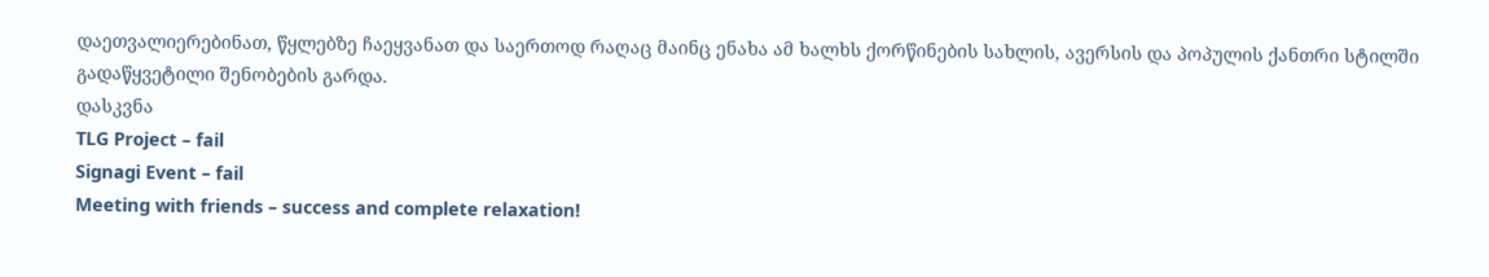დაეთვალიერებინათ, წყლებზე ჩაეყვანათ და საერთოდ რაღაც მაინც ენახა ამ ხალხს ქორწინების სახლის, ავერსის და პოპულის ქანთრი სტილში გადაწყვეტილი შენობების გარდა.
დასკვნა
TLG Project – fail
Signagi Event – fail
Meeting with friends – success and complete relaxation!